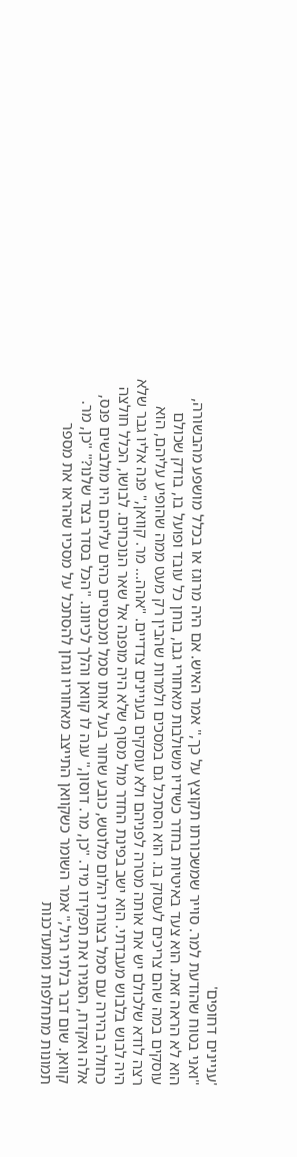'עניינים דחופים'
"ואני בטוח שהודעת למר. סוייר שמשכורתו תקוצץ על כך," אמר האיש. אם היה מרוגז או בכלל מושפע מהבשורה, הוא לא הראה זאת. הוא צעד באיטיות בחדר כשידיו משולבות מאחורי גבו, בוחן כל עובד ופועל בו, בודק שכולם עוסקים במה שהם צריכים לעסוק בו. הוא הסתכל גם במסכים ולמרות שהבין רק מעט ממה שהופיע עליהם, הוא רצה לודא שלכולם יש את אותה מטרה לפניהם ולא עוסקים בעניינים צדדיים. "אהה... מר. קוואן," פנה אליו גבר שלא היה לבוש בלבוש מעבדתי. הוא ישב בפינת החדר מול מסוף שלא היה מופנה אל שאר הנוכחים. לבושו, הכלל חולצה כחולה בהירה עם סמל בצורת יהלום מלוטש, כובע שחור בעל אותו סמל ומכנסיים כהים עליהם היו מולבשים פנס, אלה ואקדח, הסגירו את תפקידו מיד. "כן, מר. דוסון," ענה לו קוואן והלך לכיוונו. "הכל בסדר בצד שלנו?" "כן, מר. קוואן. שום דבר בלתי רגיל," אמר השומר כשקוואן התייצב מאחוריו וגחן להסתכל על מסכיו שהראו את מספר תמונות מתחלפות ומתעדכנות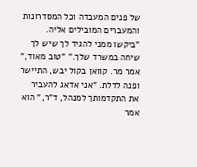של פנים המעבדה וכל המסדרונות והמעברים המובילים אליה. "ביקשו ממני להגיד לך שיש לך שיחה במשרד שלך." "טוב מאוד," אמר מר. קוואן בקול יבש, התיישר ופנה לדלת. "אני אדאג להעביר את התקדמותך למנהל, ד"ר," הוא אמר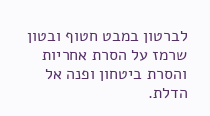לברטון במבט חטוף ובטון שרמז על הסרת אחריות והסרת ביטחון ופנה אל הדלת.